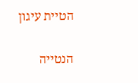הטיית עיגון

הנטייה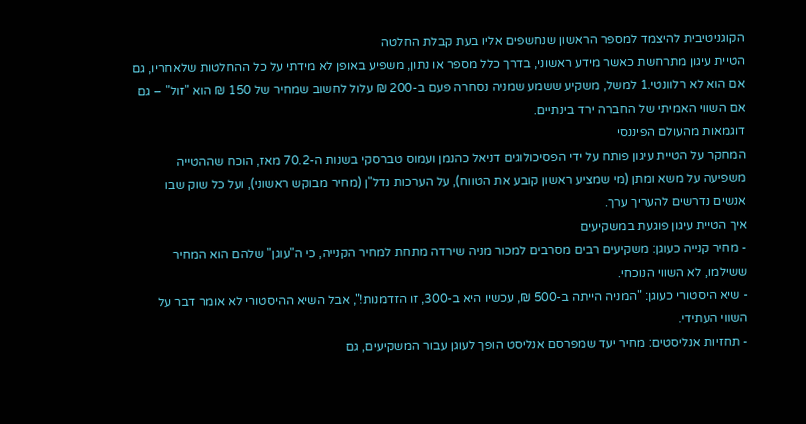הקוגניטיבית להיצמד למספר הראשון שנחשפים אליו בעת קבלת החלטה
הטיית עיגון מתרחשת כאשר מידע ראשוני, בדרך כלל מספר או נתון, משפיע באופן לא מידתי על כל ההחלטות שלאחריו, גם אם הוא לא רלוונטי.1 למשל, משקיע ששמע שמניה נסחרה פעם ב-200 ₪ עלול לחשוב שמחיר של 150 ₪ הוא "זול" – גם אם השווי האמיתי של החברה ירד בינתיים.
דוגמאות מהעולם הפיננסי
המחקר על הטיית עיגון פותח על ידי הפסיכולוגים דניאל כהנמן ועמוס טברסקי בשנות ה-70.2 מאז, הוכח שההטייה משפיעה על משא ומתן (מי שמציע ראשון קובע את הטווח), על הערכות נדל"ן (מחיר מבוקש ראשוני), ועל כל שוק שבו אנשים נדרשים להעריך ערך.
איך הטיית עיגון פוגעת במשקיעים
- מחיר קנייה כעוגן: משקיעים רבים מסרבים למכור מניה שירדה מתחת למחיר הקנייה, כי ה"עוגן" שלהם הוא המחיר ששילמו, לא השווי הנוכחי.
- שיא היסטורי כעוגן: "המניה הייתה ב-500 ₪, עכשיו היא ב-300, זו הזדמנות!", אבל השיא ההיסטורי לא אומר דבר על השווי העתידי.
- תחזיות אנליסטים: מחיר יעד שמפרסם אנליסט הופך לעוגן עבור המשקיעים, גם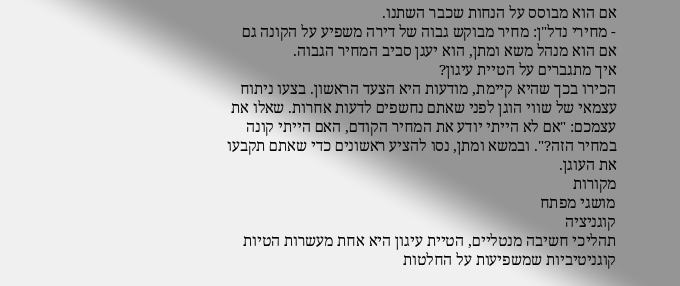אם הוא מבוסס על הנחות שכבר השתנו.
- מחירי נדל"ן: מחיר מבוקש גבוה של דירה משפיע על הקונה גם אם הוא מנהל משא ומתן, הוא יעגן סביב המחיר הגבוה.
איך מתגברים על הטיית עיגון?
הכירו בכך שהיא קיימת, מודעות היא הצעד הראשון. בצעו ניתוח עצמאי של שווי הוגן לפני שאתם נחשפים לדעות אחרות. שאלו את עצמכם: "אם לא הייתי יודע את המחיר הקודם, האם הייתי קונה במחיר הזה?". ובמשא ומתן, נסו להציע ראשונים כדי שאתם תקבעו את העוגן.
מקורות
מושגי מפתח
קוגניציה
תהליכי חשיבה מנטליים, הטיית עיגון היא אחת מעשרות הטיות קוגניטיביות שמשפיעות על החלטות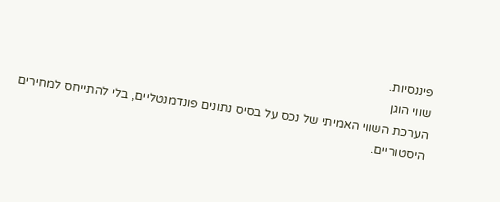פיננסיות.
שווי הוגן
הערכת השווי האמיתי של נכס על בסיס נתונים פונדמנטליים, בלי להתייחס למחירים היסטוריים.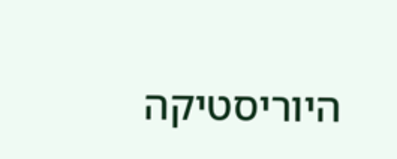היוריסטיקה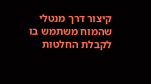קיצור דרך מנטלי שהמוח משתמש בו לקבלת החלטות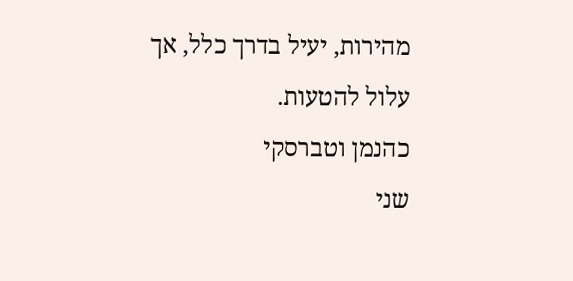מהירות, יעיל בדרך כלל, אך עלול להטעות.
כהנמן וטברסקי
שני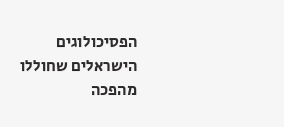הפסיכולוגים הישראלים שחוללו מהפכה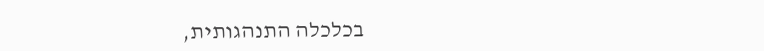בכלכלה התנהגותית,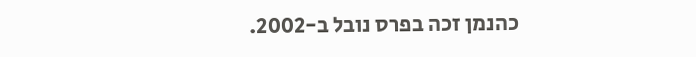כהנמן זכה בפרס נובל ב-2002.